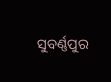ସୁବର୍ଣ୍ଣପୁର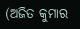(ଅଜିତ କୁମାର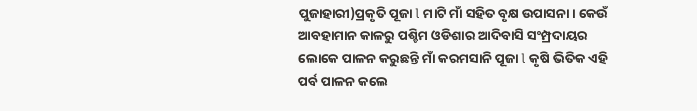ପୁଜାହାରୀ)ପ୍ରକୃତି ପୂଜା l ମାଟି ମାଁ ସହିତ ବୃକ୍ଷ ଉପାସନା । କେଉଁ ଆବହାମାନ କାଳରୁ ପଶ୍ଚିମ ଓଡିଶାର ଆଦିବାସି ସଂମ୍ପ୍ରଦାୟର ଲୋକେ ପାଳନ କରୁଛନ୍ତି ମାଁ କରମସାନି ପୂଜା l କୃଷି ଭିତିକ ଏହି ପର୍ବ ପାଳନ କଲେ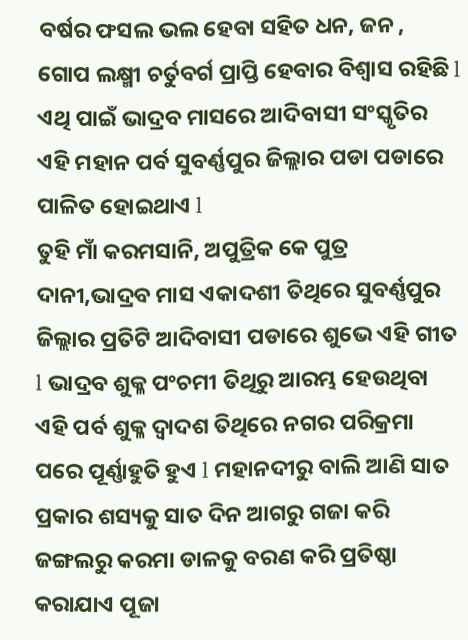ବର୍ଷର ଫସଲ ଭଲ ହେବା ସହିତ ଧନ, ଜନ , ଗୋପ ଲକ୍ଷ୍ମୀ ଚର୍ତୁବର୍ଗ ପ୍ରାପ୍ତି ହେବାର ବିଶ୍ୱାସ ରହିଛି l ଏଥି ପାଇଁ ଭାଦ୍ରବ ମାସରେ ଆଦିବାସୀ ସଂସ୍କୃତିର ଏହି ମହାନ ପର୍ବ ସୁବର୍ଣ୍ଣପୁର ଜିଲ୍ଲାର ପଡା ପଡାରେ ପାଳିତ ହୋଇଥାଏ l
ତୁହି ମାଁ କରମସାନି, ଅପୁତ୍ରିକ କେ ପୁତ୍ର ଦାନୀ,ଭାଦ୍ରବ ମାସ ଏକାଦଶୀ ତିଥିରେ ସୁବର୍ଣ୍ଣପୁର ଜିଲ୍ଲାର ପ୍ରତିଟି ଆଦିବାସୀ ପଡାରେ ଶୁଭେ ଏହି ଗୀତ l ଭାଦ୍ରବ ଶୁକ୍ଳ ପଂଚମୀ ତିଥିରୁ ଆରମ୍ଭ ହେଉଥିବା ଏହି ପର୍ବ ଶୁକ୍ଳ ଦ୍ୱାଦଶ ତିଥିରେ ନଗର ପରିକ୍ରମା ପରେ ପୂର୍ଣ୍ଣାହୁତି ହୁଏ l ମହାନଦୀରୁ ବାଲି ଆଣି ସାତ ପ୍ରକାର ଶସ୍ୟକୁ ସାତ ଦିନ ଆଗରୁ ଗଜା କରି ଜଙ୍ଗଲରୁ କରମା ଡାଳକୁ ବରଣ କରି ପ୍ରତିଷ୍ଠା କରାଯାଏ ପୂଜା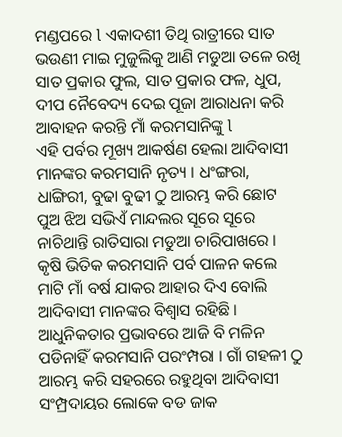ମଣ୍ଡପରେ l ଏକାଦଶୀ ତିଥି ରାତ୍ରୀରେ ସାତ ଭଉଣୀ ମାଇ ମୁଜୁଲିକୁ ଆଣି ମଡୁଆ ତଳେ ରଖି ସାତ ପ୍ରକାର ଫୁଲ, ସାତ ପ୍ରକାର ଫଳ, ଧୁପ, ଦୀପ ନୈବେଦ୍ୟ ଦେଇ ପୂଜା ଆରାଧନା କରି ଆବାହନ କରନ୍ତି ମାଁ କରମସାନିଙ୍କୁ l
ଏହି ପର୍ବର ମୂଖ୍ୟ ଆକର୍ଷଣ ହେଲା ଆଦିବାସୀ ମାନଙ୍କର କରମସାନି ନୃତ୍ୟ । ଧଂଙ୍ଗରା, ଧାଙ୍ଗିରୀ, ବୁଢା ବୁଢୀ ଠୁ ଆରମ୍ଭ କରି ଛୋଟ ପୁଅ ଝିଅ ସଭିଏଁ ମାନ୍ଦଲର ସୂରେ ସୂରେ ନାଚିଥାନ୍ତି ରାତିସାରା ମଡୁଆ ଚାରିପାଖରେ । କୃଷି ଭିତିକ କରମସାନି ପର୍ବ ପାଳନ କଲେ ମାଟି ମାଁ ବର୍ଷ ଯାକର ଆହାର ଦିଏ ବୋଲି ଆଦିବାସୀ ମାନଙ୍କର ବିଶ୍ୱାସ ରହିଛି ।
ଆଧୁନିକତାର ପ୍ରଭାବରେ ଆଜି ବି ମଳିନ ପଡିନାହିଁ କରମସାନି ପରଂମ୍ପରା । ଗାଁ ଗହଳୀ ଠୁ ଆରମ୍ଭ କରି ସହରରେ ରହୁଥିବା ଆଦିବାସୀ ସଂମ୍ପ୍ରଦାୟର ଲୋକେ ବଡ ଜାକ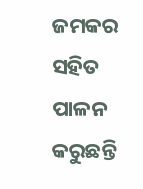ଜମକର ସହିତ ପାଳନ କରୁଛନ୍ତି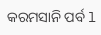କରମସାନି ପର୍ବ l